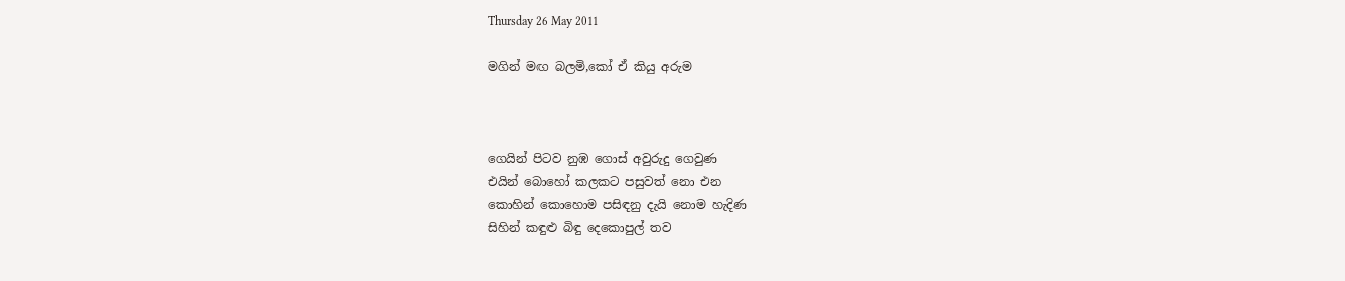Thursday 26 May 2011

මගින් මඟ බලමි,කෝ ඒ කියු අරුම



ගෙයින් පිටව නුඹ ගොස් අවුරුදු ගෙවුණ
එයින් බොහෝ කලකට පසුවත් නො එන
කොහින් කොහොම පසිඳනු දැයි නොම හැදිණ
සිහින් කඳුළු බිඳු දෙකොපුල් තව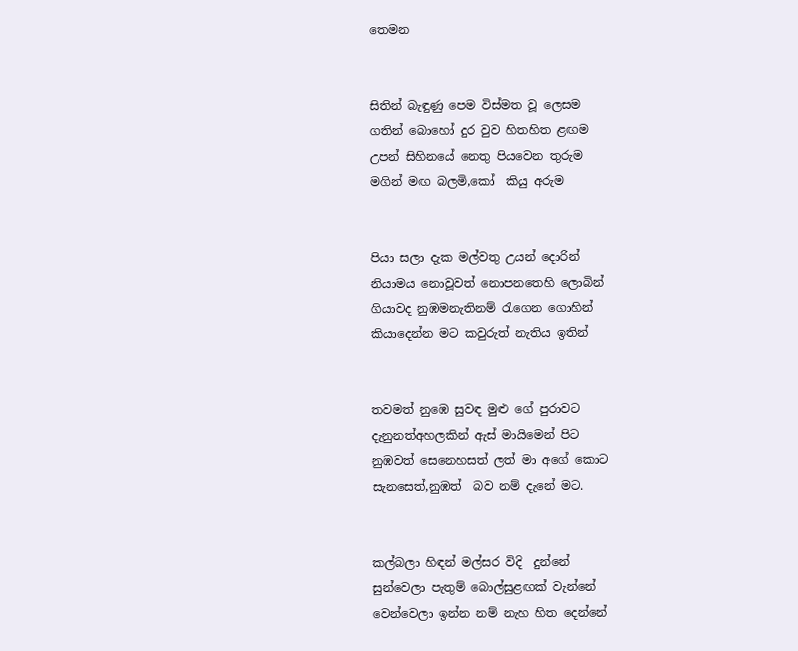තෙමන


සිතින් බැඳුණු පෙම විස්මත වූ ලෙසම
ගතින් බොහෝ දුර වුව හිතහිත ළඟම
උපන් සිහිනයේ නෙතු පියවෙන තුරුම
මගින් මඟ බලමි,කෝ  කියු අරුම


පියා සලා දැක මල්වතු උයන් දොරින්
නියාමය නොවූවත් නොපනතෙහි ලොබින්
ගියාවද නුඹමනැතිනම් ‍රැගෙන ගොහින්
කියාදෙන්න මට කවුරුත් නැතිය ඉතින්


තවමත් නුඹෙ සුවඳ මුළු ගේ පුරාවට
දැනුනත්අහලකින් ඇස් මායිමෙන් පිට
නුඹවත් සෙනෙහසත් ලත් මා අගේ කොට
සැනසෙත්,නුඹත්  බව නම් දැනේ මට.


කල්බලා හිඳන් මල්සර විදි  දුන්නේ
සුන්වෙලා පැතුම් බොල්සුළඟක් වැන්නේ
වෙන්වෙලා ඉන්න නම් නැහ හිත දෙන්නේ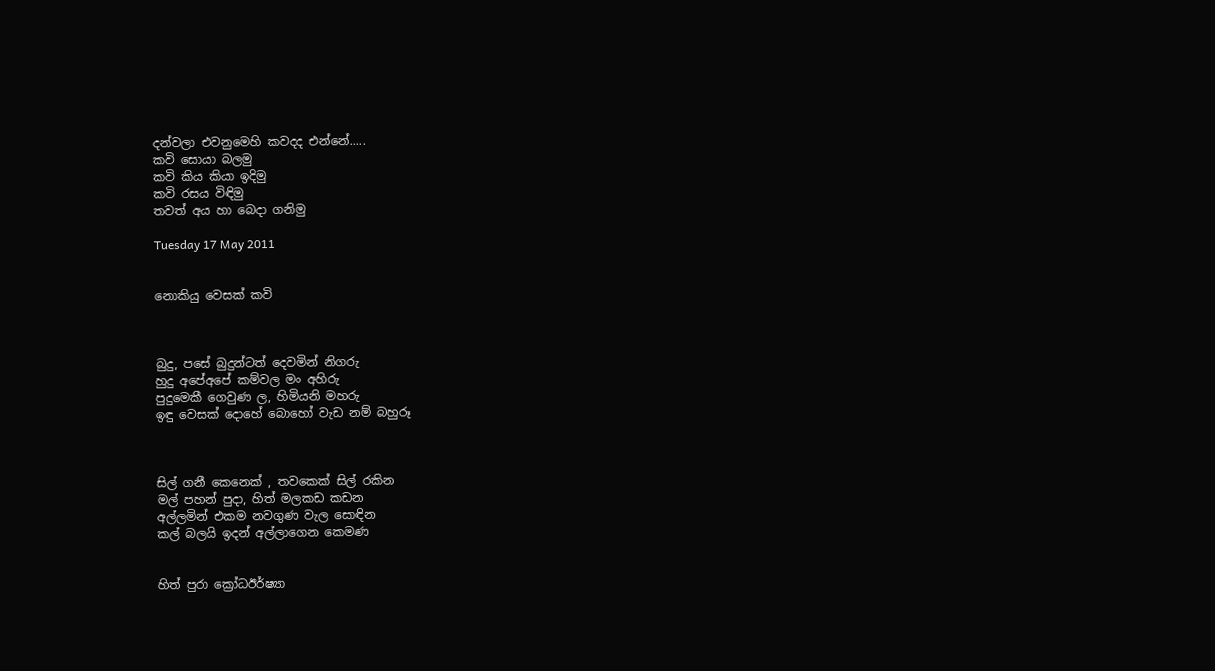දන්වලා එවනුමෙහි කවදද එන්නේ.....
කවි සොයා බලමු
කවි කිය කියා ඉදිමු
කවි රසය විඳිමු
තවත් අය හා බෙදා ගනිමු

Tuesday 17 May 2011


නොකියු වෙසක් කවි



බුදු, පසේ බුදුන්ටත් දෙවමින් නිගරු
හුදු අපේඅපේ කම්වල මං අහිරු
පුදුමෙකී ගෙවුණ ල, හිමියනි මහරු
ඉඳු වෙසක් දොහේ බොහෝ වැඩ නම් බහුරූ



සිල් ගනී කෙනෙක් , තවකෙක් සිල් රකින
මල් පහන් පුදා, හිත් මලකඩ කඩන
අල්ලමින් එකම නවගුණ වැල සොඳින
කල් බලයි ඉදන් අල්ලාගෙන කෙමණ


හිත් පුරා ක්‍රෝධඊර්ෂ්‍යා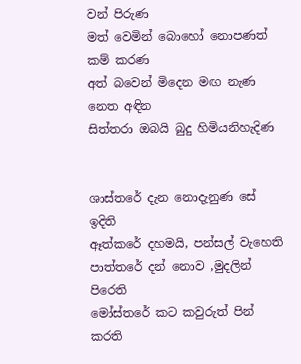වන් පිරුණ
මත් වෙමින් බොහෝ නොපණත් කම් කරණ
අත් බවෙන් මිදෙන මඟ නැණ නෙත අඳින
සිත්තරා ඔබයි බුදු හිමියනිහැදිණ


ශාස්තරේ දැන නොදැනුණ සේ ඉදිති
ඈත්කරේ දහමයි, පන්සල් වැහෙති
පාත්තරේ දන් නොව ,මුදලින් පිරෙති
මෝස්තරේ කට කවුරුත් පින් කරති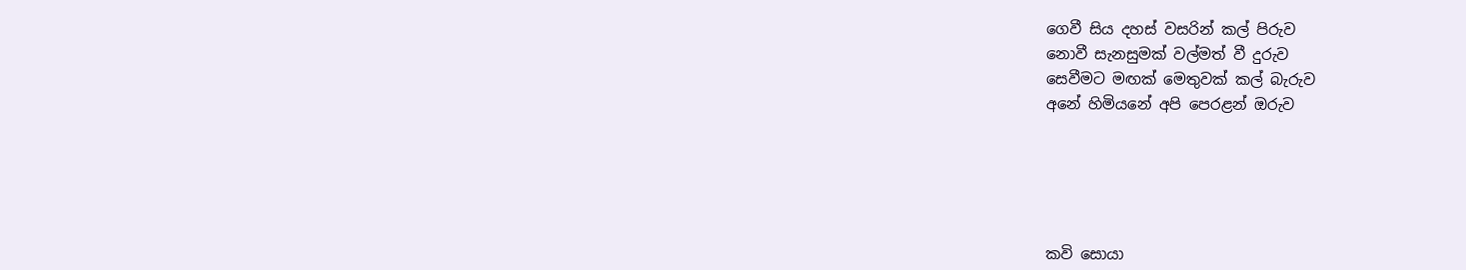ගෙවී සිය දහස් වසරින් කල් පිරුව
නොවී සැනසුමක් වල්මත් වී දුරුව
සෙවීමට මඟක් මෙතුවක් කල් බැරුව
අනේ හිමියනේ අපි පෙරළන් ඔරුව





කවි සොයා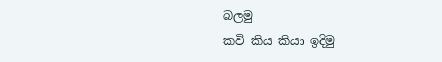බලමු
කවි කිය කියා ඉදිමු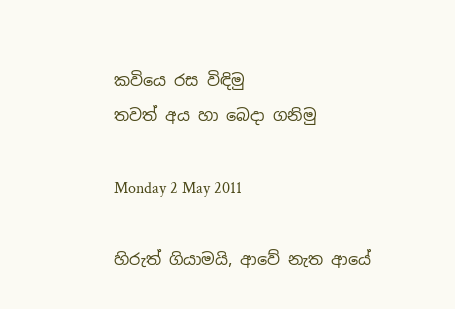කවියෙ රස විඳිමු
තවත් අය හා බෙදා ගනිමු

Monday 2 May 2011

හිරුත් ගියාමයි, ආවේ නැත ආයේ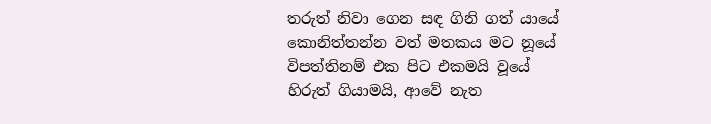තරුත් නිවා ගෙන සඳ ගිනි ගත් යායේ
කොනිත්තන්න වත් මතකය මට නූයේ
විපත්තිනම් එක පිට එකමයි වූයේ
හිරුත් ගියාමයි, ආවේ නැත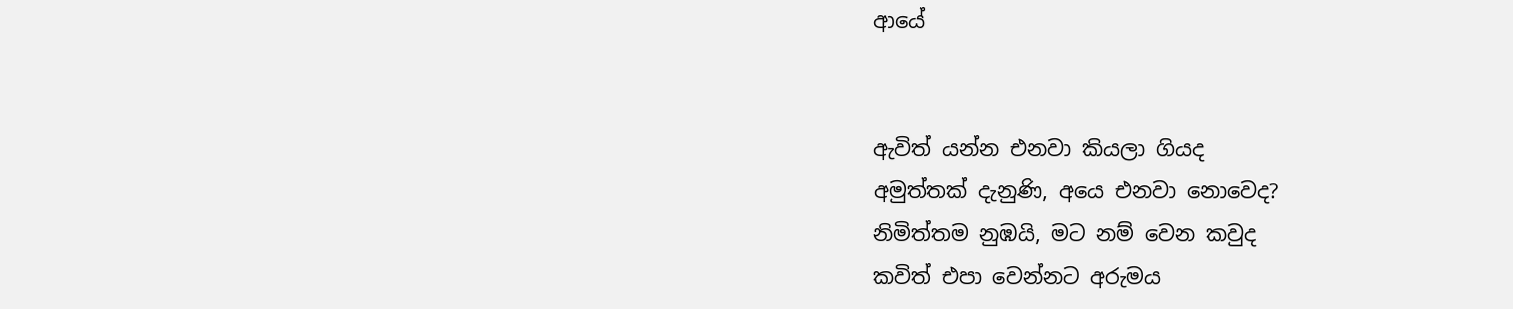ආයේ


ඇවිත් යන්න එනවා කියලා ගියද
අමුත්තක් දැනුණි, අයෙ එනවා නොවෙද?
නිමිත්තම නුඹයි, මට නම් වෙන කවුද
කවිත් එපා වෙන්නට අරුමය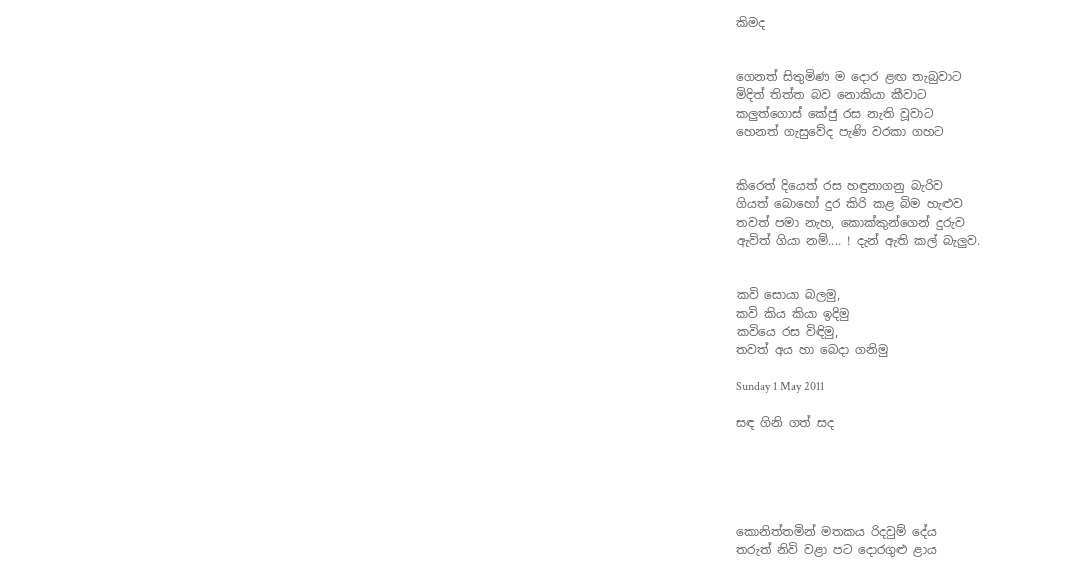කිමද


ගෙනත් සිතුමිණ ම දොර ළඟ තැබුවාට
මිදිත් තිත්ත බව නොකියා කීවාට
කලුත්ගොස් කේජු රස නැති වූවාට
හෙනත් ගැසුවේද පැණි වරකා ගහට


කිරෙත් දියෙත් රස හඳුනාගනු බැරිව
ගියත් බොහෝ දුර කිරි කළ බිම හැළුව
තවත් පමා නැහ, කොක්කුන්ගෙන් දුරුව
ඇවිත් ගියා නම්.... ! දැන් ඇති කල් බැලුව.


කවි සොයා බලමු,
කවි කිය කියා ඉදිමු
කවියෙ රස විඳිමු,
තවත් අය හා බෙදා ගනිමු

Sunday 1 May 2011

සඳ ගිනි ගත් සද





කොනිත්තමින් මතකය රිදවුම් දේය
තරුත් නිවි වළා පට දොරගුළු ළාය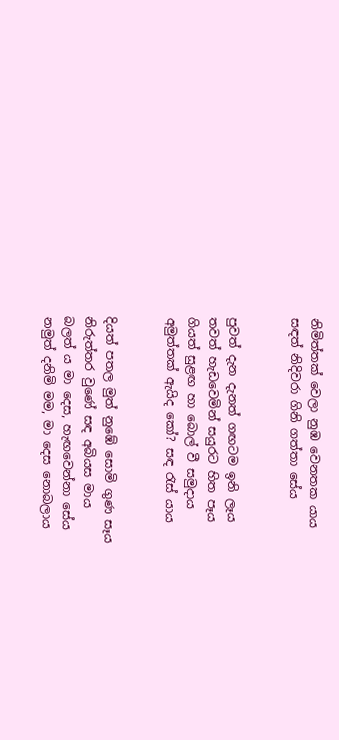නිමිත්තක් වෙලා නුඹ වෙනතක යාය
සඳත් නිදිවරා ගිනි ගත්තා සේය


පුවත් දැන දැනත් ගඟටම ඉනි ලෑය
තවත් හැඩවෙමින් සයුරට හිත පෑය
ගියත් සුළඟ හා බොල් වී සමුදාය
අමුත්තක් ඇයිද කෝ? සඳ ‍රැස් යාය


දියත් පතල මුත් නුඹේ සොමි ගුණ සෑය
නිරුත්තර වුණේ සඳ අබියස මාය
බලත් ය මා දෙස, හැඟවෙන්නා සේය
නමුත් දනිමි මම, මා දෙස නොබලාය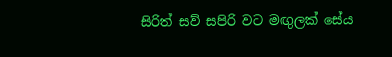සිරිත් සව් සපිරි වට මඟුලක් සේය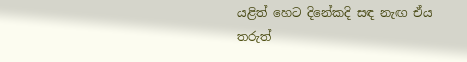යළිත් හෙට දිනේකදි සඳ නැඟ ඒය
තරුත්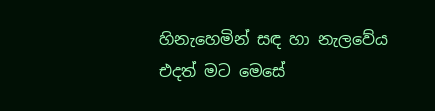හිනැහෙමින් සඳ හා නැලවේය
එදත් මට මෙසේ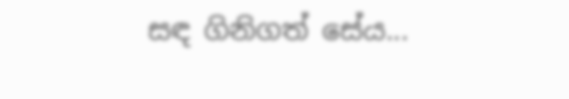සඳ ගිනිගත් සේය...